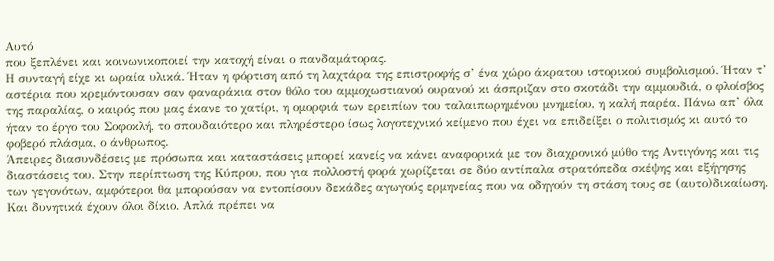Αυτό
που ξεπλένει και κοινωνικοποιεί την κατοχή είναι ο πανδαμάτορας.
Η συνταγή είχε κι ωραία υλικά. Ήταν η φόρτιση από τη λαχτάρα της επιστροφής σ’ ένα χώρο άκρατου ιστορικού συμβολισμού. Ήταν τ’ αστέρια που κρεμόντουσαν σαν φαναράκια στον θόλο του αμμοχωστιανού ουρανού κι άσπριζαν στο σκοτάδι την αμμουδιά, ο φλοίσβος της παραλίας, ο καιρός που μας έκανε το χατίρι, η ομορφιά των ερειπίων του ταλαιπωρημένου μνημείου, η καλή παρέα. Πάνω απ’ όλα ήταν το έργο του Σοφοκλή, το σπουδαιότερο και πληρέστερο ίσως λογοτεχνικό κείμενο που έχει να επιδείξει ο πολιτισμός κι αυτό το φοβερό πλάσμα, ο άνθρωπος.
Άπειρες διασυνδέσεις με πρόσωπα και καταστάσεις μπορεί κανείς να κάνει αναφορικά με τον διαχρονικό μύθο της Αντιγόνης και τις διαστάσεις του. Στην περίπτωση της Κύπρου, που για πολλοστή φορά χωρίζεται σε δύο αντίπαλα στρατόπεδα σκέψης και εξήγησης των γεγονότων, αμφότεροι θα μπορούσαν να εντοπίσουν δεκάδες αγωγούς ερμηνείας που να οδηγούν τη στάση τους σε (αυτο)δικαίωση. Και δυνητικά έχουν όλοι δίκιο. Απλά πρέπει να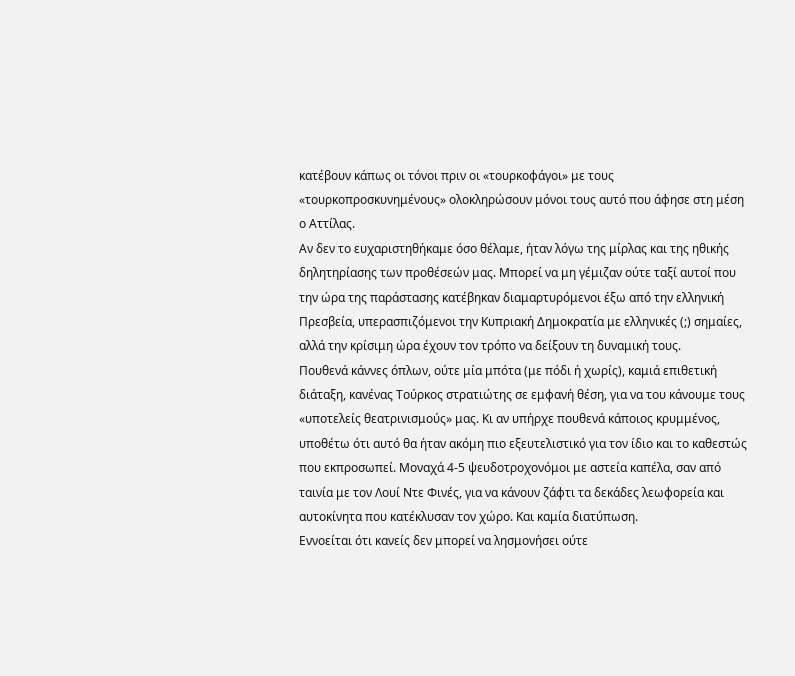κατέβουν κάπως οι τόνοι πριν οι «τουρκοφάγοι» με τους «τουρκοπροσκυνημένους» ολοκληρώσουν μόνοι τους αυτό που άφησε στη μέση ο Αττίλας.
Αν δεν το ευχαριστηθήκαμε όσο θέλαμε, ήταν λόγω της μίρλας και της ηθικής δηλητηρίασης των προθέσεών μας. Μπορεί να μη γέμιζαν ούτε ταξί αυτοί που την ώρα της παράστασης κατέβηκαν διαμαρτυρόμενοι έξω από την ελληνική Πρεσβεία, υπερασπιζόμενοι την Κυπριακή Δημοκρατία με ελληνικές (;) σημαίες, αλλά την κρίσιμη ώρα έχουν τον τρόπο να δείξουν τη δυναμική τους.
Πουθενά κάννες όπλων, ούτε μία μπότα (με πόδι ή χωρίς), καμιά επιθετική διάταξη, κανένας Τούρκος στρατιώτης σε εμφανή θέση, για να του κάνουμε τους «υποτελείς θεατρινισμούς» μας. Κι αν υπήρχε πουθενά κάποιος κρυμμένος, υποθέτω ότι αυτό θα ήταν ακόμη πιο εξευτελιστικό για τον ίδιο και το καθεστώς που εκπροσωπεί. Μοναχά 4-5 ψευδοτροχονόμοι με αστεία καπέλα, σαν από ταινία με τον Λουί Ντε Φινές, για να κάνουν ζάφτι τα δεκάδες λεωφορεία και αυτοκίνητα που κατέκλυσαν τον χώρο. Και καμία διατύπωση.
Εννοείται ότι κανείς δεν μπορεί να λησμονήσει ούτε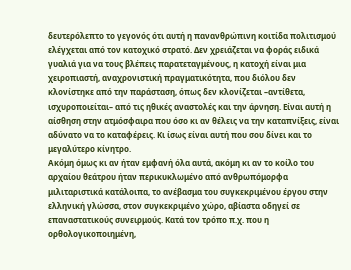δευτερόλεπτο το γεγονός ότι αυτή η πανανθρώπινη κοιτίδα πολιτισμού ελέγχεται από τον κατοχικό στρατό. Δεν χρειάζεται να φοράς ειδικά γυαλιά για να τους βλέπεις παρατεταγμένους, η κατοχή είναι μια χειροπιαστή, αναχρονιστική πραγματικότητα, που διόλου δεν κλονίστηκε από την παράσταση, όπως δεν κλονίζεται –αντίθετα, ισχυροποιείται– από τις ηθικές αναστολές και την άρνηση. Είναι αυτή η αίσθηση στην ατμόσφαιρα που όσο κι αν θέλεις να την καταπνίξεις, είναι αδύνατο να το καταφέρεις. Κι ίσως είναι αυτή που σου δίνει και το μεγαλύτερο κίνητρο.
Ακόμη όμως κι αν ήταν εμφανή όλα αυτά, ακόμη κι αν το κοίλο του αρχαίου θεάτρου ήταν περικυκλωμένο από ανθρωπόμορφα μιλιταριστικά κατάλοιπα, το ανέβασμα του συγκεκριμένου έργου στην ελληνική γλώσσα, στον συγκεκριμένο χώρο, αβίαστα οδηγεί σε επαναστατικούς συνειρμούς. Κατά τον τρόπο π.χ. που η ορθολογικοποιημένη,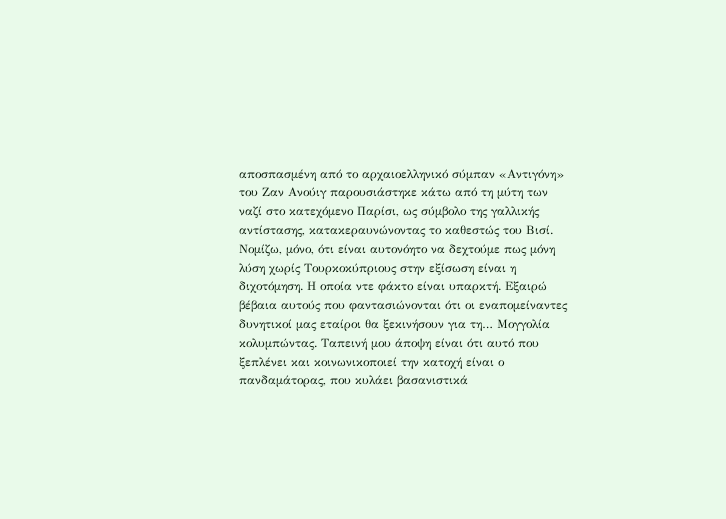αποσπασμένη από το αρχαιοελληνικό σύμπαν «Αντιγόνη» του Ζαν Ανούιγ παρουσιάστηκε κάτω από τη μύτη των ναζί στο κατεχόμενο Παρίσι, ως σύμβολο της γαλλικής αντίστασης, κατακεραυνώνοντας το καθεστώς του Βισί.
Νομίζω, μόνο, ότι είναι αυτονόητο να δεχτούμε πως μόνη λύση χωρίς Τουρκοκύπριους στην εξίσωση είναι η διχοτόμηση. Η οποία ντε φάκτο είναι υπαρκτή. Εξαιρώ βέβαια αυτούς που φαντασιώνονται ότι οι εναπομείναντες δυνητικοί μας εταίροι θα ξεκινήσουν για τη… Μογγολία κολυμπώντας. Ταπεινή μου άποψη είναι ότι αυτό που ξεπλένει και κοινωνικοποιεί την κατοχή είναι ο πανδαμάτορας, που κυλάει βασανιστικά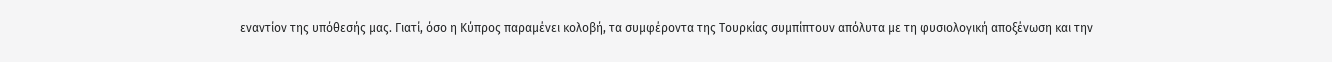εναντίον της υπόθεσής μας. Γιατί, όσο η Κύπρος παραμένει κολοβή, τα συμφέροντα της Τουρκίας συμπίπτουν απόλυτα με τη φυσιολογική αποξένωση και την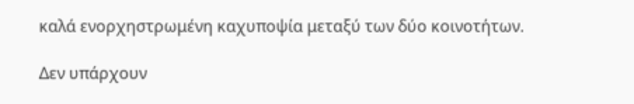καλά ενορχηστρωμένη καχυποψία μεταξύ των δύο κοινοτήτων.

Δεν υπάρχουν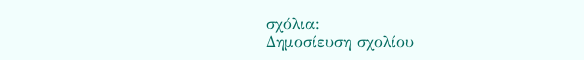σχόλια:
Δημοσίευση σχολίου